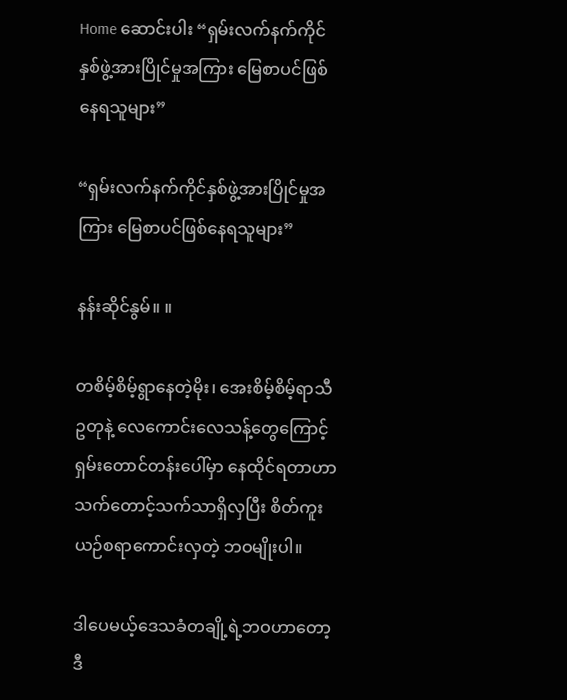Home ဆောင်းပါး “ရှမ်းလက်နက်ကိုင်နှစ်ဖွဲ့အားပြိုင်မှုအကြား မြေစာပင်ဖြစ်နေရသူများ”

“ရှမ်းလက်နက်ကိုင်နှစ်ဖွဲ့အားပြိုင်မှုအကြား မြေစာပင်ဖြစ်နေရသူများ”

နန်းဆိုင်နွမ်။ ။

တစိမ့်စိမ့်ရွာနေတဲ့မိုး၊ အေးစိမ့်စိမ့်ရာသီဥတုနဲ့ လေကောင်းလေသန့်တွေကြောင့် ရှမ်းတောင်တန်းပေါ်မှာ နေထိုင်ရတာဟာ သက်တောင့်သက်သာရှိလှပြီး စိတ်ကူးယဉ်စရာကောင်းလှတဲ့ ဘဝမျိုးပါ။

ဒါပေမယ့်ဒေသခံတချို့ရဲ့ဘဝဟာတော့ ဒီ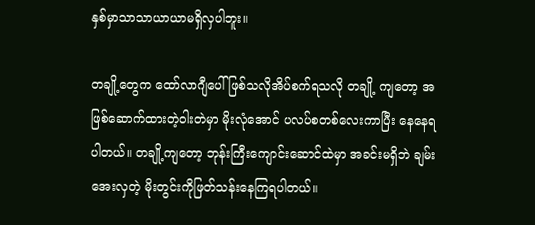နှစ်မှာသာသာယာယာမရှိလှပါဘူး။

တချို့တွေက ထော်လာဂျီပေါ် ဖြစ်သလိုအိပ်စက်ရသလို တချို့ ကျတော့ အဖြစ်ဆောက်ထားတဲ့ဝါးတဲမှာ မိုးလုံအောင် ပလပ်စတစ်လေးကာပြီး နေနေရပါတယ်။ တချို့ကျတော့ ဘုန်းကြီးကျောင်းဆောင်ထဲမှာ အခင်းမရှိဘဲ ချမ်းအေးလှတဲ့ မိုးတွင်းကိုဖြတ်သန်းနေကြရပါတယ်။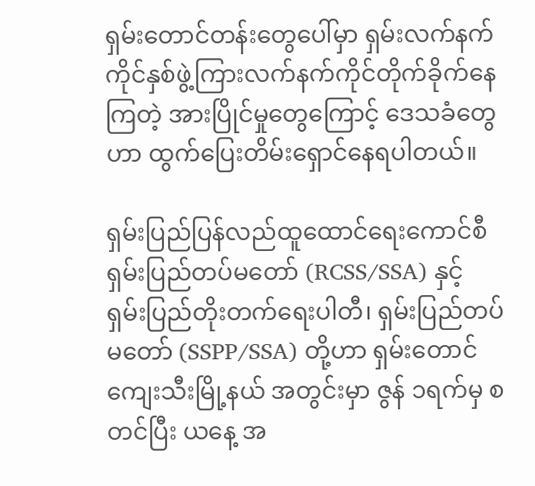ရှမ်းတောင်တန်းတွေပေါ်မှာ ရှမ်းလက်နက်ကိုင်နှစ်ဖွဲ့ကြားလက်နက်ကိုင်တိုက်ခိုက်နေကြတဲ့ အားပြိုင်မှုတွေကြောင့် ဒေသခံတွေဟာ ထွက်ပြေးတိမ်းရှောင်နေရပါတယ်။

ရှမ်းပြည်ပြန်လည်ထူထောင်ရေးကောင်စီ ရှမ်းပြည်တပ်မတော် (RCSS/SSA) နှင့် ရှမ်းပြည်တိုးတက်ရေးပါတီ၊ ရှမ်းပြည်တပ်မတော် (SSPP/SSA) တို့ဟာ ရှမ်းတောင် ကျေးသီးမြို့နယ် အတွင်းမှာ ဇွန် ၁ရက်မှ စတင်ပြီး ယနေ့ အ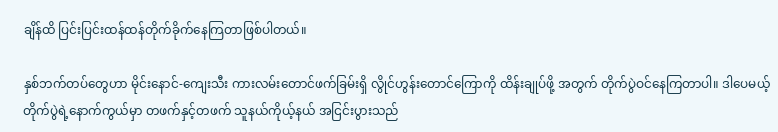ချိန်ထိ ပြင်းပြင်းထန်ထန်တိုက်ခိုက်နေကြတာဖြစ်ပါတယ်။

နှစ်ဘက်တပ်တွေဟာ မိုင်းနောင်-ကျေးသီး ကားလမ်းတောင်ဖက်ခြမ်းရှိ လွိုင်ဟွန်းတောင်ကြောကို ထိန်းချုပ်ဖို့ အတွက် တိုက်ပွဲဝင်နေကြတာပါ။ ဒါပေမယ့် တိုက်ပွဲရဲ့နောက်ကွယ်မှာ တဖက်နှင့်တဖက် သူနယ်ကိုယ့်နယ် အငြင်းပွားသည်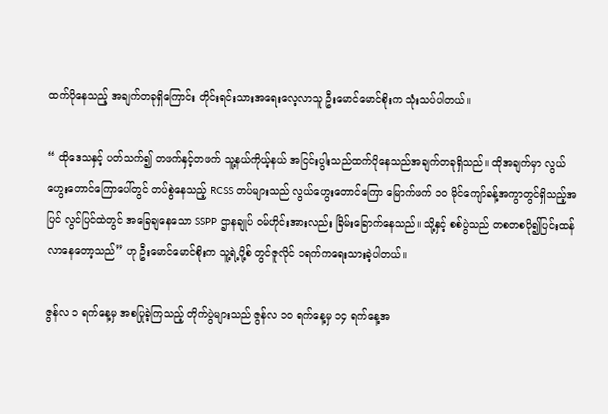ထက်ပိုနေသည့် အချက်တခုရှိကြောင်း တိုင်းရင်းသားအရေးလေ့လာသူ ဦးမောင်မောင်စိုးက သုံးသပ်ပါတယ်။

“ ထိုဒေသနှင့် ပတ်သက်၍ တဖက်နှင့်တဖက် သူ့နယ်ကိုယ့်နယ် အငြင်းပွါးသည်ထက်ပိုနေသည်အချက်တခုရှိသည်။ ထိုအချက်မှာ လွယ်ဟွေးတောင်ကြောပေါ်တွင် တပ်စွဲနေသည့် RCSS တပ်များသည် လွယ်ဟွေးတောင်ကြော မြောက်ဖက် ၁၀ မိုင်ကျော်ခန့်အကွာတွင်ရှိသည့်အပြင် လွင်ပြင်ထဲတွင် အခြေချနေသော SSPP ဌာနချုပ် ဝမ်ဟိုင်းအားလည်း ခြိမ်းခြောက်နေသည်။ သို့နှင့် စစ်ပွဲသည် တစတစပို၍ပြင်းထန်လာနေတော့သည်” ဟု ဦးမောင်မောင်စိုးက သူ့ရဲ့ပို့စ် တွင်ဇူလိုင် ၁ရက်ကရေးသားခဲ့ပါတယ်။

ဇွန်လ ၁ ရက်နေ့မှ အစပြုခဲ့ကြသည့် တိုက်ပွဲများသည် ဇွန်လ ၁၀ ရက်နေ့မှ ၁၄ ရက်နေ့အ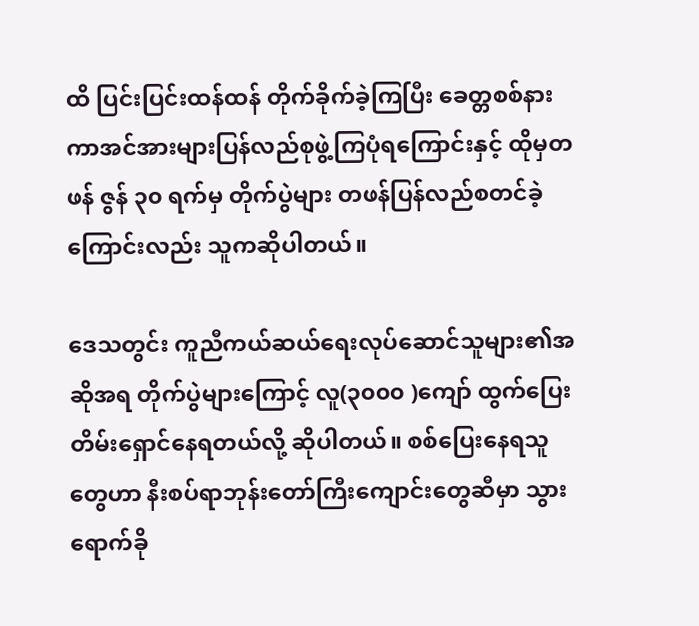ထိ ပြင်းပြင်းထန်ထန် တိုက်ခိုက်ခဲ့ကြပြီး ခေတ္တစစ်နားကာအင်အားများပြန်လည်စုဖွဲ့ကြပုံရကြောင်းနှင့် ထိုမှတဖန် ဇွန် ၃၀ ရက်မှ တိုက်ပွဲများ တဖန်ပြန်လည်စတင်ခဲ့ကြောင်းလည်း သူကဆိုပါတယ်။

ဒေသတွင်း ကူညီကယ်ဆယ်ရေးလုပ်ဆောင်သူများ၏အဆိုအရ တိုက်ပွဲများကြောင့် လူ(၃၀၀၀ )ကျော် ထွက်ပြေးတိမ်းရှောင်နေရတယ်လို့ ဆိုပါတယ်။ စစ်ပြေးနေရသူတွေဟာ နီးစပ်ရာဘုန်းတော်ကြီးကျောင်းတွေဆီမှာ သွားရောက်ခို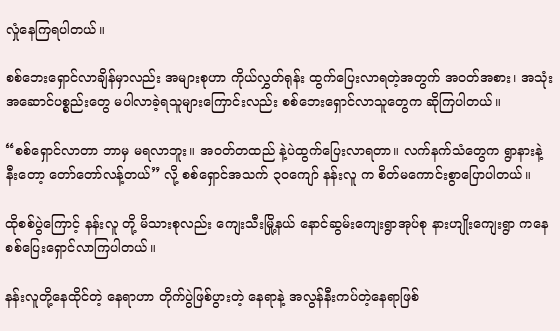လှုံနေကြရပါတယ်။

စစ်ဘေးရှောင်လာချိန်မှာလည်း အများစုဟာ ကိုယ်လွှတ်ရုန်း ထွက်ပြေးလာရတဲ့အတွက် အဝတ်အစား၊ အသုံးအဆောင်ပစ္စည်းတွေ မပါလာခဲ့ရသူများကြောင်းလည်း စစ်ဘေးရှောင်လာသူတွေက ဆိုကြပါတယ်။

“စစ်ရှောင်လာတာ ဘာမှ မရလာဘူး။ အဝတ်တထည် နဲ့ပဲထွက်ပြေးလာရတာ။ လက်နက်သံတွေက ရွာနားနဲ့နီးတော့ တော်တော်လန့်တယ်” လို့ စစ်ရှောင်အသက် ၃၀ကျော် နန်းလူ က စိတ်မကောင်းစွာပြောပါတယ်။

ထိုစစ်ပွဲကြောင့် နန်းလူ တို့ မိသားစုလည်း ကျေးသီးမြို့နယ် နောင်ဆွမ်းကျေးရွာအုပ်စု နားဟျိုးကျေးရွာ ကနေ စစ်ပြေးရှောင်လာကြပါတယ်။

နန်းလူတို့နေထိုင်တဲ့ နေရာဟာ တိုက်ပွဲဖြစ်ပွားတဲ့ နေရာနဲ့ အလွန်နီးကပ်တဲ့နေရာဖြစ်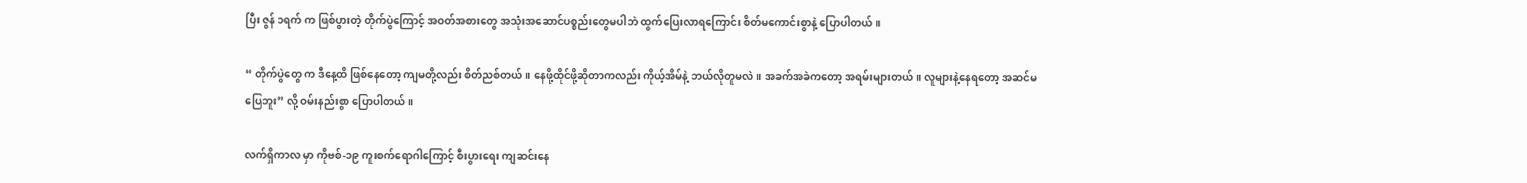ပြီး ဇွန် ၁ရက် က ဖြစ်ပွားတဲ့ တိုက်ပွဲကြောင့် အဝတ်အစားတွေ အသုံးအဆောင်ပစ္စည်းတွေမပါဘဲ ထွက်ပြေးလာရကြောင်း စိတ်မကောင်းစွာနဲ့ ပြောပါတယ်။

“ တိုက်ပွဲတွေ က ဒီနေ့ထိ ဖြစ်နေတော့ ကျမတို့လည်း စိတ်ညစ်တယ်။ နေဖို့ထိုင်ဖို့ဆိုတာကလည်း ကိုယ့်အိမ်နဲ့ ဘယ်လိုတူမလဲ။ အခက်အခဲကတော့ အရမ်းများတယ်။ လူများနဲ့နေရတော့ အဆင်မပြေဘူး” လို့ ဝမ်းနည်းစွာ ပြောပါတယ်။

လက်ရှိကာလ မှာ ကိုဗစ်-၁၉ ကူးစက်ရောဂါကြောင့် စီးပွားရေး ကျဆင်းနေ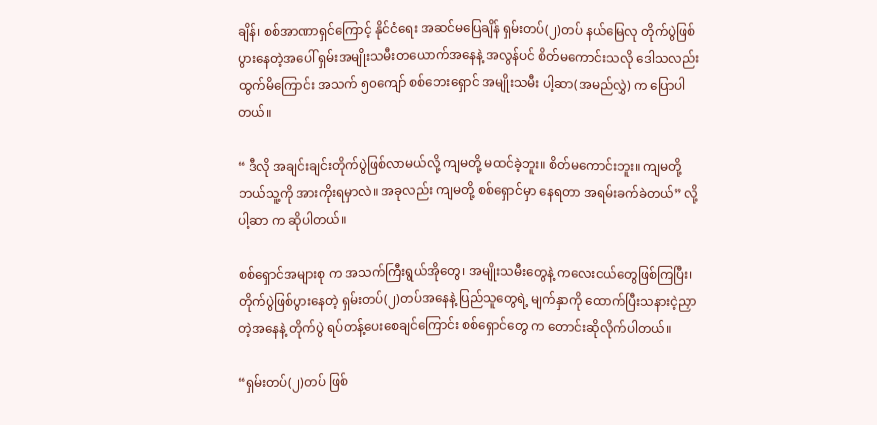ချိန်၊ စစ်အာဏာရှင်ကြောင့် နိုင်ငံရေး အဆင်မပြေချိန် ရှမ်းတပ်(၂)တပ် နယ်မြေလု တိုက်ပွဲဖြစ်ပွားနေတဲ့အပေါ် ရှမ်းအမျိုးသမီးတယောက်အနေနဲ့ အလွန်ပင် စိတ်မကောင်းသလို ဒေါသလည်း ထွက်မိကြောင်း အသက် ၅၀ကျော် စစ်ဘေးရှောင် အမျိုးသမီး ပါ့ဆာ(အမည်လွှဲ) က ပြောပါတယ်။

“ ဒီလို အချင်းချင်းတိုက်ပွဲဖြစ်လာမယ်လို့ ကျမတို့ မထင်ခဲ့ဘူး။ စိတ်မကောင်းဘူး။ ကျမတို့ ဘယ်သူ့ကို အားကိုးရမှာလဲ။ အခုလည်း ကျမတို့ စစ်ရှောင်မှာ နေရတာ အရမ်းခက်ခဲတယ်” လို့ ပါ့ဆာ က ဆိုပါတယ်။

စစ်ရှောင်အများစု က အသက်ကြီးရွယ်အိုတွေ၊ အမျိုးသမီးတွေနဲ့ ကလေးငယ်တွေဖြစ်ကြပြီး၊ တိုက်ပွဲဖြစ်ပွားနေတဲ့ ရှမ်းတပ်(၂)တပ်အနေနဲ့ ပြည်သူတွေရဲ့ မျက်နှာကို ထောက်ပြီးသနားငဲ့ညှာတဲ့အနေနဲ့ တိုက်ပွဲ ရပ်တန့်ပေးစေချင်ကြောင်း စစ်ရှောင်တွေ က တောင်းဆိုလိုက်ပါတယ်။

“ရှမ်းတပ်(၂)တပ် ဖြစ်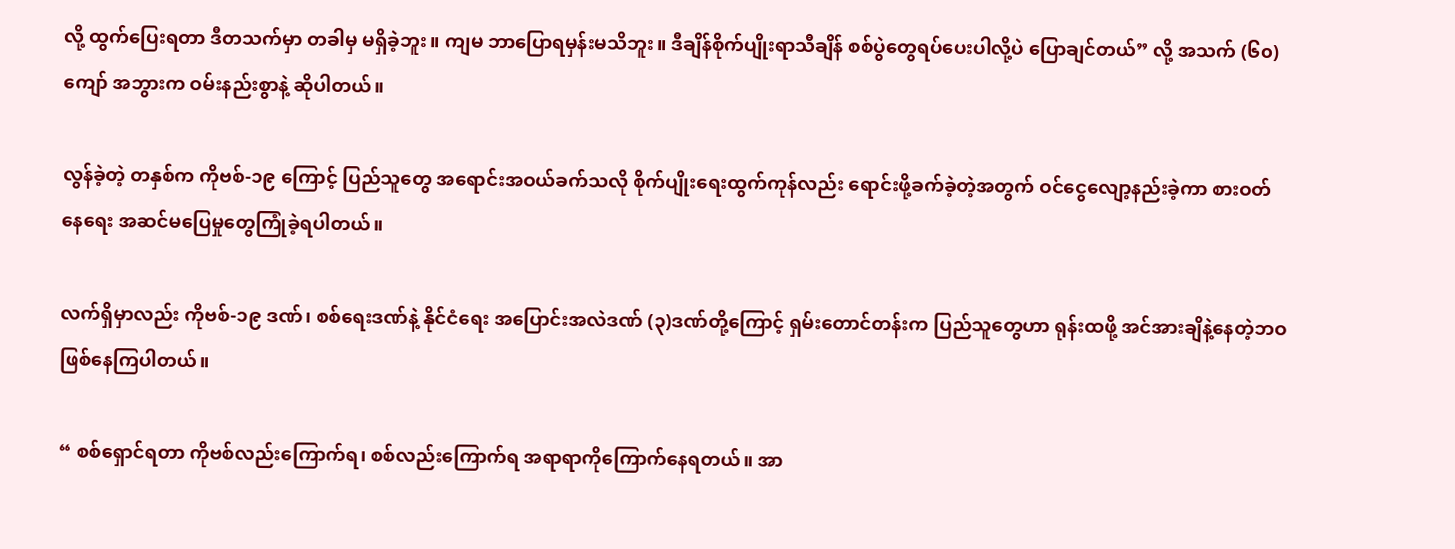လို့ ထွက်ပြေးရတာ ဒီတသက်မှာ တခါမှ မရှိခဲ့ဘူး။ ကျမ ဘာပြောရမှန်းမသိဘူး။ ဒီချိန်စိုက်ပျိုးရာသီချိန် စစ်ပွဲတွေရပ်ပေးပါလို့ပဲ ပြောချင်တယ်” လို့ အသက် (၆၀)ကျော် အဘွားက ဝမ်းနည်းစွာနဲ့ ဆိုပါတယ်။

လွန်ခဲ့တဲ့ တနှစ်က ကိုဗစ်-၁၉ ကြောင့် ပြည်သူတွေ အရောင်းအဝယ်ခက်သလို စိုက်ပျိုးရေးထွက်ကုန်လည်း ရောင်းဖို့ခက်ခဲ့တဲ့အတွက် ဝင်ငွေလျော့နည်းခဲ့ကာ စားဝတ်နေရေး အဆင်မပြေမှုတွေကြုံခဲ့ရပါတယ်။

လက်ရှိမှာလည်း ကိုဗစ်-၁၉ ဒဏ်၊ စစ်ရေးဒဏ်နဲ့ နိုင်ငံရေး အပြောင်းအလဲဒဏ် (၃)ဒဏ်တို့ကြောင့် ရှမ်းတောင်တန်းက ပြည်သူတွေဟာ ရုန်းထဖို့ အင်အားချိနဲ့နေတဲ့ဘဝဖြစ်နေကြပါတယ်။

“ စစ်ရှောင်ရတာ ကိုဗစ်လည်းကြောက်ရ၊ စစ်လည်းကြောက်ရ အရာရာကိုကြောက်နေရတယ်။ အာ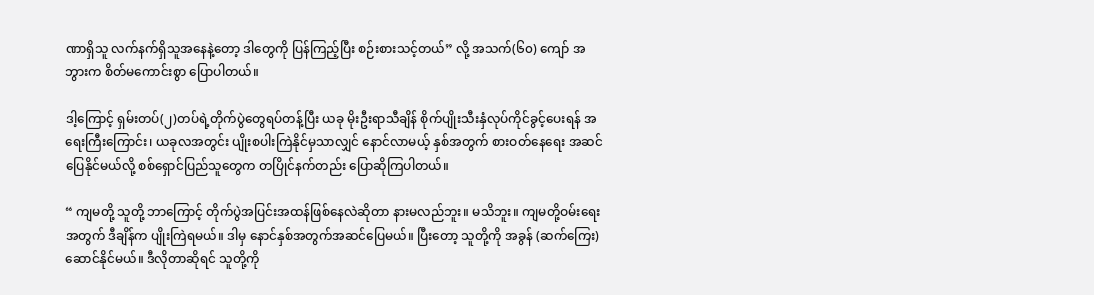ဏာရှိသူ လက်နက်ရှိသူအနေနဲ့တော့ ဒါတွေကို ပြန်ကြည့်ပြီး စဉ်းစားသင့်တယ်” လို့ အသက်(၆၀) ကျော် အဘွားက စိတ်မကောင်းစွာ ပြောပါတယ်။

ဒါ့ကြောင့် ရှမ်းတပ်(၂)တပ်ရဲ့တိုက်ပွဲတွေရပ်တန့်ပြီး ယခု မိုးဦးရာသီချိန် စိုက်ပျိုးသီးနှံလုပ်ကိုင်ခွင့်ပေးရန် အရေးကြီးကြောင်း၊ ယခုလအတွင်း ပျိုးစပါးကြဲနိုင်မှသာလျှင် နောင်လာမယ့် နှစ်အတွက် စားဝတ်နေရေး အဆင်ပြေနိုင်မယ်လို့ စစ်ရှောင်ပြည်သူတွေက တပြိုင်နက်တည်း ပြောဆိုကြပါတယ်။

“ ကျမတို့ သူတို့ ဘာကြောင့် တိုက်ပွဲအပြင်းအထန်ဖြစ်နေလဲဆိုတာ နားမလည်ဘူး။ မသိဘူး။ ကျမတို့ဝမ်းရေးအတွက် ဒီချိန်က ပျိုးကြဲရမယ်။ ဒါမှ နောင်နှစ်အတွက်အဆင်ပြေမယ်။ ပြီးတော့ သူတို့ကို အခွန် (ဆက်ကြေး) ဆောင်နိုင်မယ်။ ဒီလိုတာဆိုရင် သူတို့ကို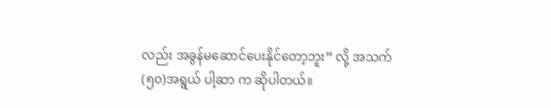လည်း အခွန်မဆောင်ပေးနိုင်တော့ဘူး” လို့ အသက် (၅၀)အရွယ် ပါ့ဆာ က ဆိုပါတယ်။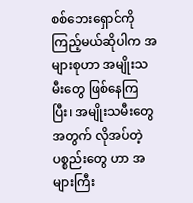စစ်ဘေးရှောင်ကိုကြည့်မယ်ဆိုပါက အများစုဟာ အမျိုးသမီးတွေ ဖြစ်နေကြပြီး၊ အမျိုးသမီးတွေ အတွက် လိုအပ်တဲ့ပစ္စည်းတွေ ဟာ အများကြီး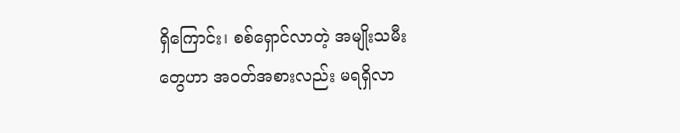ရှိကြောင်း၊ စစ်ရှောင်လာတဲ့ အမျိုးသမီးတွေဟာ အဝတ်အစားလည်း မရရှိလာ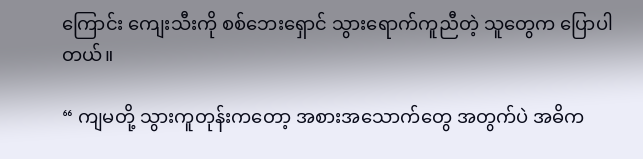ကြောင်း ကျေးသီးကို စစ်ဘေးရှောင် သွားရောက်ကူညီတဲ့ သူတွေက ပြောပါတယ်။

“ ကျမတို့ သွားကူတုန်းကတော့ အစားအသောက်တွေ အတွက်ပဲ အဓိက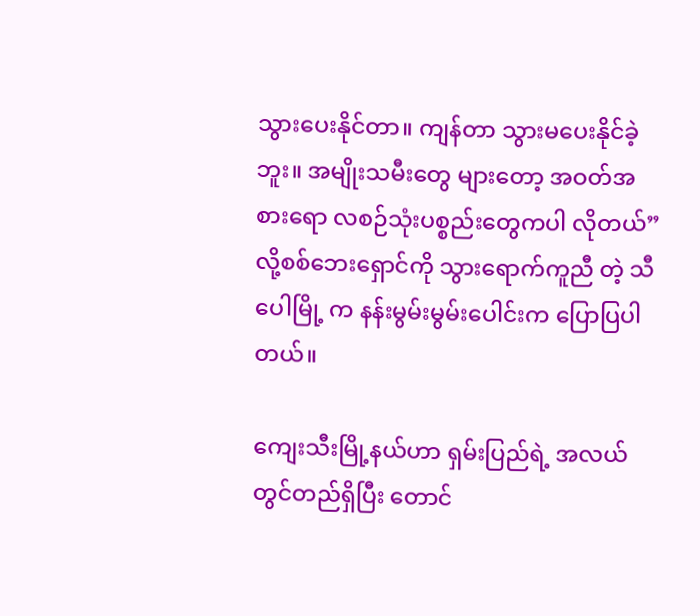သွားပေးနိုင်တာ။ ကျန်တာ သွားမပေးနိုင်ခဲ့ဘူး။ အမျိုးသမီးတွေ များတော့ အဝတ်အစားရော လစဉ်သုံးပစ္စည်းတွေကပါ လိုတယ်” လို့စစ်ဘေးရှောင်ကို သွားရောက်ကူညီ တဲ့ သီပေါမြို့ က နန်းမွမ်းမွမ်းပေါင်းက ပြောပြပါတယ်။

ကျေးသီးမြို့နယ်ဟာ ရှမ်းပြည်ရဲ့ အလယ်တွင်တည်ရှိပြီး တောင်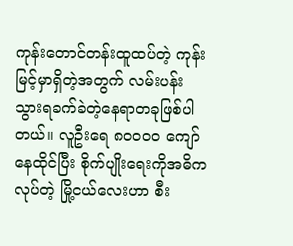ကုန်းတောင်တန်းထူထပ်တဲ့ ကုန်းမြင့်မှာရှိတဲ့အတွက် လမ်းပန်းသွားရခက်ခဲတဲ့နေရာတခုဖြစ်ပါတယ်။ လူဦးရေ ၈၀၀၀၀ ကျော်နေထိုင်ပြီး စိုက်ပျိုးရေးကိုအဓိကလုပ်တဲ့ မြို့ငယ်လေးဟာ စီး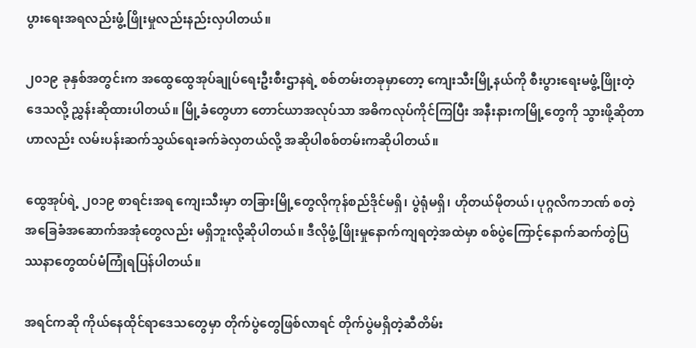ပွားရေးအရလည်းဖွံ့ဖြိုးမှုလည်းနည်းလှပါတယ်။

၂၀၁၉ ခုနှစ်အတွင်းက အထွေထွေအုပ်ချုပ်ရေးဦးစီးဌာနရဲ့ စစ်တမ်းတခုမှာတော့ ကျေးသီးမြို့နယ်ကို စီးပွားရေးမဖွံ့ဖြိုးတဲ့ ဒေသလို့ ညွှန်းဆိုထားပါတယ်။ မြို့ခံတွေဟာ တောင်ယာအလုပ်သာ အဓိကလုပ်ကိုင်ကြပြီး အနီးနားကမြို့တွေကို သွားဖို့ဆိုတာဟာလည်း လမ်းပန်းဆက်သွယ်ရေးခက်ခဲလှတယ်လို့ အဆိုပါစစ်တမ်းကဆိုပါတယ်။

ထွေအုပ်ရဲ့ ၂၀၁၉ စာရင်းအရ ကျေးသီးမှာ တခြားမြို့တွေလိုကုန်စည်ဒိုင်မရှိ၊ ပွဲရုံမရှိ၊ ဟိုတယ်မိုတယ်၊ ပုဂ္ဂလိကဘဏ် စတဲ့ အခြေခံအဆောက်အအုံတွေလည်း မရှိဘူးလို့ဆိုပါတယ်။ ဒီလိုဖွံ့ဖြိုးမှုနောက်ကျရတဲ့အထဲမှာ စစ်ပွဲကြောင့်နောက်ဆက်တွဲပြဿနာတွေထပ်မံကြုံရပြန်ပါတယ်။

အရင်ကဆို ကိုယ်နေထိုင်ရာဒေသတွေမှာ တိုက်ပွဲတွေဖြစ်လာရင် တိုက်ပွဲမရှိတဲ့ဆီတိမ်း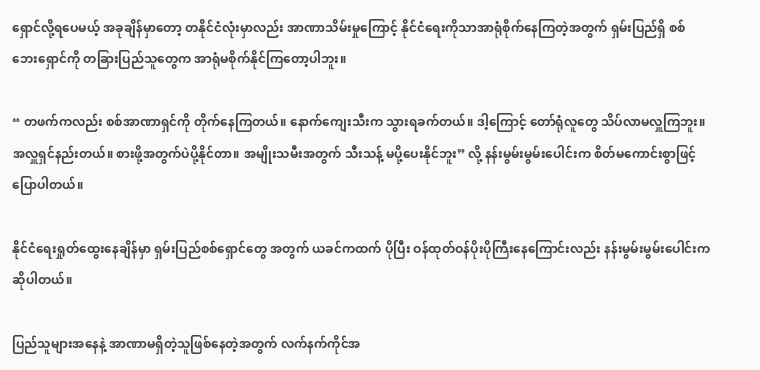ရှောင်လို့ရပေမယ့် အခုချိန်မှာတော့ တနိုင်ငံလုံးမှာလည်း အာဏာသိမ်းမှုကြောင့် နိုင်ငံရေးကိုသာအာရုံစိုက်နေကြတဲ့အတွက် ရှမ်းပြည်ရှိ စစ်ဘေးရှောင်ကို တခြားပြည်သူတွေက အာရုံမစိုက်နိုင်ကြတော့ပါဘူး။

“ တဖက်ကလည်း စစ်အာဏာရှင်ကို တိုက်နေကြတယ်။ နောက်ကျေးသီးက သွားရခက်တယ်။ ဒါ့ကြောင့် တော်ရုံလူတွေ သိပ်လာမလှူကြဘူး။ အလှူရှင်နည်းတယ်။ စားဖို့အတွက်ပဲပို့နိုင်တာ။ အမျိုးသမီးအတွက် သီးသန့် မပို့ပေးနိုင်ဘူး” လို့ နန်းမွမ်းမွမ်းပေါင်းက စိတ်မကောင်းစွာဖြင့် ပြောပါတယ်။

နိုင်ငံရေးရှုတ်ထွေးနေချိန်မှာ ရှမ်းပြည်စစ်ရှောင်တွေ အတွက် ယခင်ကထက် ပိုပြီး ဝန်ထုတ်ဝန်ပိုးပိုကြီးနေကြောင်းလည်း နန်းမွမ်းမွမ်းပေါင်းက ဆိုပါတယ်။

ပြည်သူများအနေနဲ့ အာဏာမရှိတဲ့သူဖြစ်နေတဲ့အတွက် လက်နက်ကိုင်အ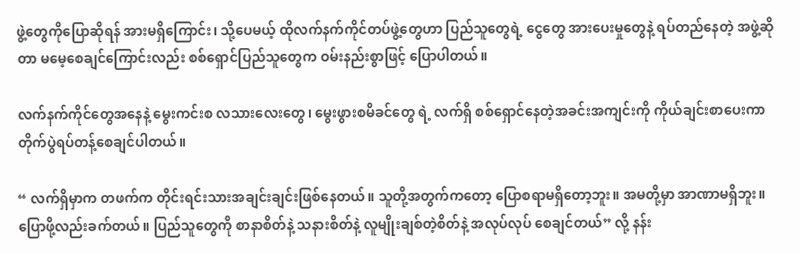ဖွဲ့တွေကိုပြောဆိုရန် အားမရှိကြောင်း၊ သို့ပေမယ့် ထိုလက်နက်ကိုင်တပ်ဖွဲ့တွေဟာ ပြည်သူတွေရဲ့ ငွေတွေ အားပေးမှုတွေနဲ့ ရပ်တည်နေတဲ့ အဖွဲ့ဆိုတာ မမေ့စေချင်ကြောင်းလည်း စစ်ရှောင်ပြည်သူတွေက ဝမ်းနည်းစွာဖြင့် ပြောပါတယ်။

လက်နက်ကိုင်တွေအနေနဲ့ မွေးကင်းစ လသားလေးတွေ၊ မွေးဖွားစမိခင်တွေ ရဲ့ လက်ရှိ စစ်ရှောင်နေတဲ့အခင်းအကျင်းကို ကိုယ်ချင်းစာပေးကာ တိုက်ပွဲရပ်တန့်စေချင်ပါတယ်။

“ လက်ရှိမှာက တဖက်က တိုင်းရင်းသားအချင်းချင်းဖြစ်နေတယ်။ သူတို့အတွက်ကတော့ ပြောစရာမရှိတော့ဘူး။ အမတို့မှာ အာဏာမရှိဘူး။ ပြောဖို့လည်းခက်တယ်။ ပြည်သူတွေကို စာနာစိတ်နဲ့ သနားစိတ်နဲ့ လူမျိုးချစ်တဲ့စိတ်နဲ့ အလုပ်လုပ် စေချင်တယ်” လို့ နန်း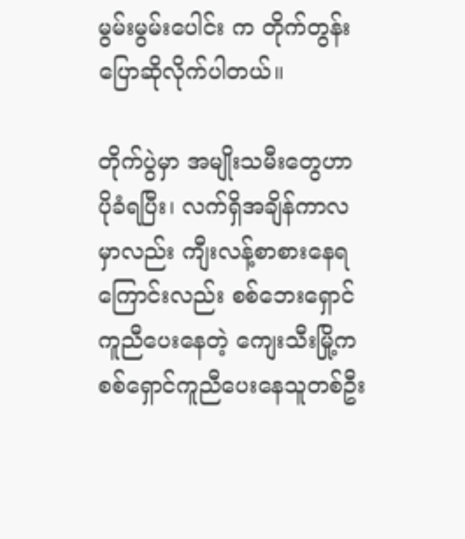မွမ်းမွမ်းပေါင်း က တိုက်တွန်းပြောဆိုလိုက်ပါတယ်။

တိုက်ပွဲမှာ အမျိုးသမီးတွေဟာ ပိုခံရပြီး၊ လက်ရှိအချိန်ကာလမှာလည်း ကျီးလန့်စာစားနေရကြောင်းလည်း စစ်ဘေးရှောင်ကူညီပေးနေတဲ့ ကျေးသီးမြို့က စစ်ရှောင်ကူညီပေးနေသူတစ်ဦး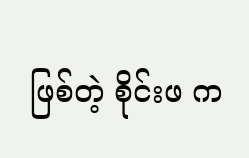ဖြစ်တဲ့ စိုင်းဖ က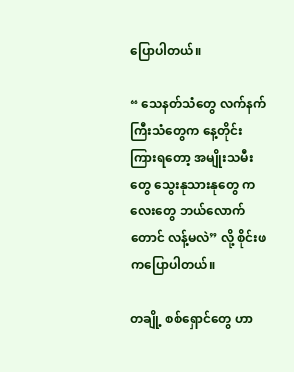ပြောပါတယ်။

“ သေနတ်သံတွေ လက်နက်ကြီးသံတွေက နေ့တိုင်းကြားရတော့ အမျိုးသမီးတွေ သွေးနုသားနုတွေ ကလေးတွေ ဘယ်လောက်တောင် လန့်မလဲ” လို့ စိုင်းဖ ကပြောပါတယ်။

တချို့ စစ်ရှောင်တွေ ဟာ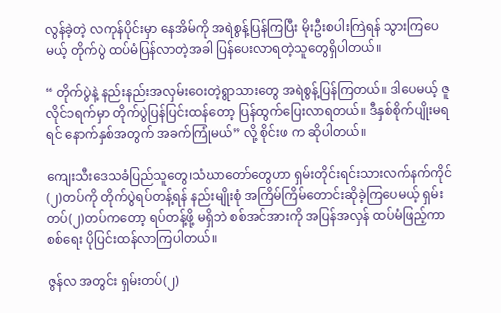လွန်ခဲ့တဲ့ လကုန်ပိုင်းမှာ နေအိမ်ကို အရဲစွန့်ပြန်ကြပြီး မိုးဦးစပါးကြဲရန် သွားကြပေမယ့် တိုက်ပွဲ ထပ်မံပြန်လာတဲ့အခါ ပြန်ပေးလာရတဲ့သူတွေရှိပါတယ်။

“ တိုက်ပွဲနဲ့ နည်းနည်းအလှမ်းဝေးတဲ့ရွာသားတွေ အရဲစွန့်ပြန်ကြတယ်။ ဒါပေမယ့် ဇူလိုင်၁ရက်မှာ တိုက်ပွဲပြန်ပြင်းထန်တော့ ပြန်ထွက်ပြေးလာရတယ်။ ဒီနှစ်စိုက်ပျိုးမရရင် နောက်နှစ်အတွက် အခက်ကြုံမယ်” လို့ စိုင်းဖ က ဆိုပါတယ်။

ကျေးသီးဒေသခံပြည်သူတွေ၊သံဃာတော်တွေဟာ ရှမ်းတိုင်းရင်းသားလက်နက်ကိုင် (၂)တပ်ကို တိုက်ပွဲရပ်တန့်ရန် နည်းမျိုးစုံ အကြိမ်ကြိမ်တောင်းဆိုခဲ့ကြပေမယ့် ရှမ်းတပ်(၂)တပ်ကတော့ ရပ်တန့်ဖို့ မရှိဘဲ စစ်အင်အားကို အပြန်အလှန် ထပ်မံဖြည့်ကာ စစ်ရေး ပိုပြင်းထန်လာကြပါတယ်။

ဇွန်လ အတွင်း ရှမ်းတပ်(၂)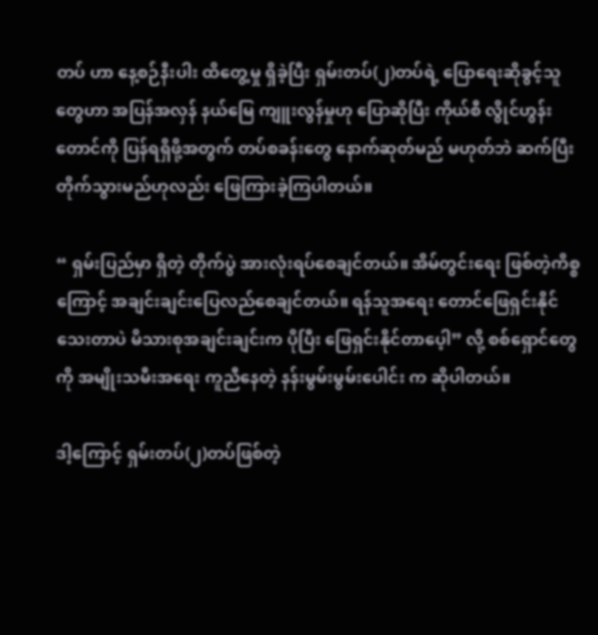တပ် ဟာ နေ့စဉ်နီးပါး ထိတွေ့မှု ရှိခဲ့ပြီး ရှမ်းတပ်(၂)တပ်ရဲ့ ပြောရေးဆိုခွင့်သူတွေဟာ အပြန်အလှန် နယ်မြေ ကျူးလွန်မှုဟု ပြောဆိုပြီး ကိုယ်စီ လွိုင်ဟွန်းတောင်ကို ပြန်ရရှိဖို့အတွက် တပ်စခန်းတွေ နောက်ဆုတ်မည် မဟုတ်ဘဲ ဆက်ပြီးတိုက်သွားမည်ဟုလည်း ဖြေကြားခဲ့ကြပါတယ်။

“ ရှမ်းပြည်မှာ ရှိတဲ့ တိုက်ပွဲ အားလုံးရပ်စေချင်တယ်။ အိမ်တွင်းရေး ဖြစ်တဲ့ကိစ္စ ကြောင့် အချင်းချင်းပြေလည်စေချင်တယ်။ ရန်သူအရေး တောင်ဖြေရှင်းနိုင်သေးတာပဲ မိသားစုအချင်းချင်းက ပိုပြီး ဖြေရှင်းနိုင်တာပေ့ါ” လို့ စစ်ရှောင်တွေကို အမျိုးသမီးအရေး ကူညီနေတဲ့ နန်းမွမ်းမွမ်းပေါင်း က ဆိုပါတယ်။

ဒါ့ကြောင့် ရှမ်းတပ်(၂)တပ်ဖြစ်တဲ့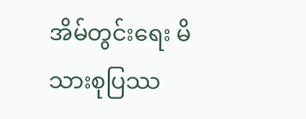အိမ်တွင်းရေး မိသားစုပြဿ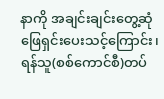နာကို အချင်းချင်းတွေ့ဆုံဖြေရှင်းပေးသင့်ကြောင်း၊ ရန်သူ(စစ်ကောင်စီ)တပ်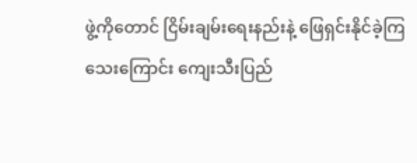ဖွဲ့ကိုတောင် ငြိမ်းချမ်းရေးနည်းနဲ့ ဖြေရှင်းနိုင်ခဲ့ကြသေးကြောင်း ကျေးသီးပြည်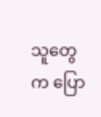သူတွေက ပြော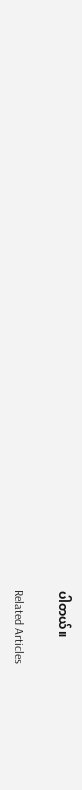ပါတယ်။

Related Articles